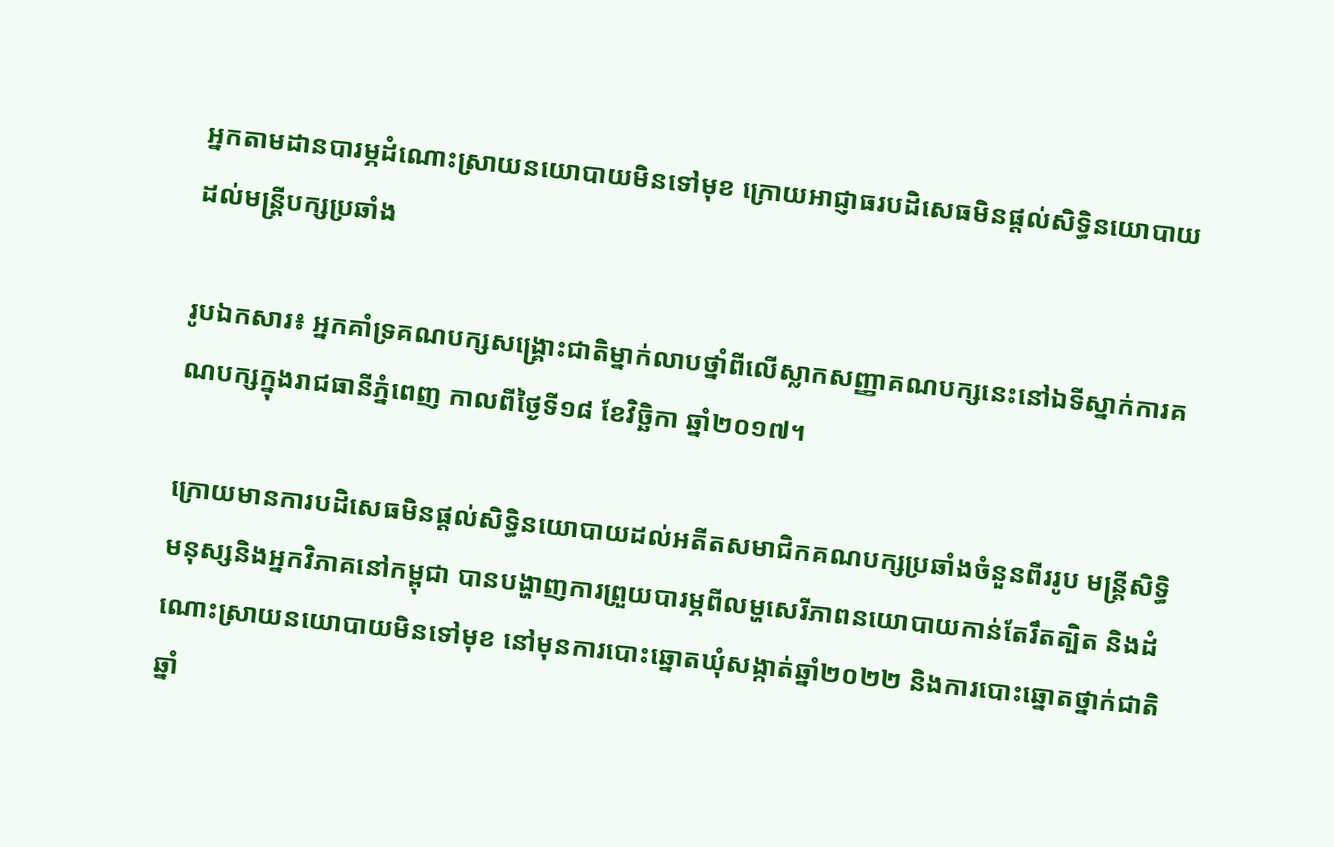អ្នកតាមដានបារម្ភដំណោះស្រាយនយោបាយមិនទៅមុខ ក្រោយអាជ្ញាធរបដិសេធមិនផ្តល់សិទ្ធិនយោបាយដល់មន្រ្តីបក្សប្រឆាំង

រូបឯកសារ៖ អ្នកគាំទ្រគណបក្សសង្គ្រោះជាតិម្នាក់លាបថ្នាំពីលើស្លាកសញ្ញាគណបក្សនេះនៅឯទីស្នាក់ការគណបក្សក្នុងរាជធានីភ្នំពេញ កាលពីថ្ងៃទី១៨ ខែវិច្ឆិកា ឆ្នាំ២០១៧។

ក្រោយមានការបដិសេធមិនផ្តល់សិទ្ធិនយោបាយដល់អតីតសមាជិកគណបក្សប្រឆាំងចំនួនពីររូប មន្រ្តីសិទ្ធិមនុស្សនិងអ្នកវិភាគនៅកម្ពុជា បានបង្ហាញការព្រួយបារម្ភពីលម្ហសេរីភាពនយោបាយកាន់តែរឹតត្បិត និងដំណោះស្រាយនយោបាយមិនទៅមុខ នៅមុនការបោះឆ្នោតឃុំសង្កាត់ឆ្នាំ២០២២ និងការបោះឆ្នោតថ្នាក់ជាតិឆ្នាំ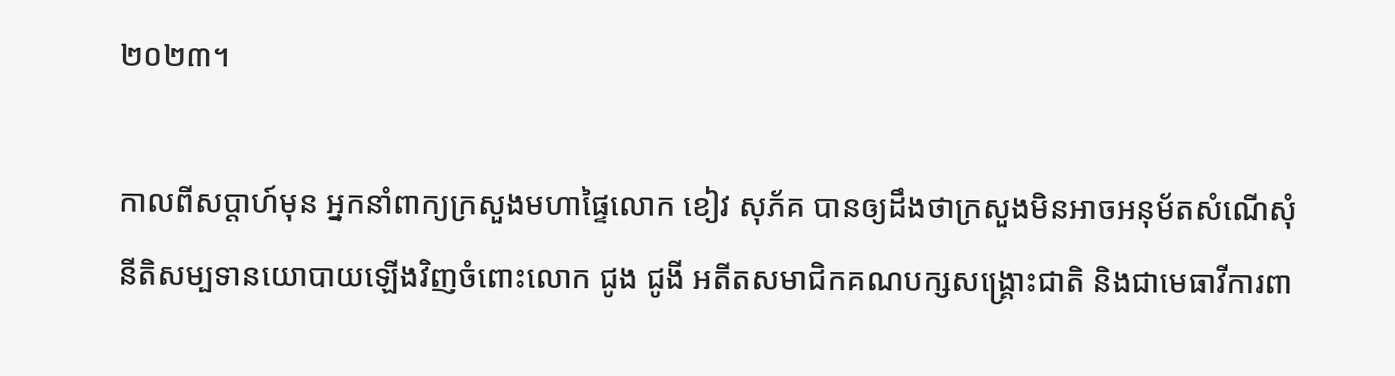២០២៣។

កាលពីសប្តាហ៍មុន អ្នកនាំពាក្យក្រសួងមហាផ្ទៃលោក ខៀវ សុភ័គ បានឲ្យដឹងថាក្រសួងមិនអាចអនុម័តសំណើសុំនីតិសម្បទានយោបាយឡើងវិញចំពោះលោក ជូង ជូងី អតីតសមាជិកគណបក្សសង្រ្គោះជាតិ និងជាមេធាវីការពា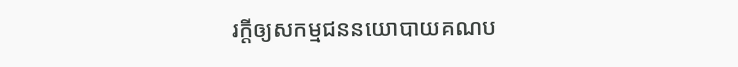រក្តីឲ្យសកម្មជននយោបាយគណប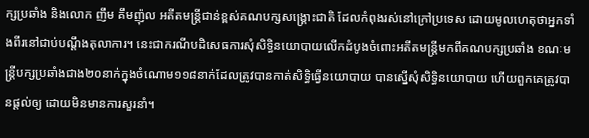ក្សប្រឆាំង និងលោក ញឹម គឹមញ៉ុល អតីតមន្រ្តីជាន់ខ្ពស់គណបក្សសង្រ្គោះជាតិ ដែលកំពុងរស់នៅក្រៅប្រទេស ដោយមូលហេតុថាអ្នកទាំងពីរនៅជាប់បណ្តឹងតុលាការ។ នេះជាករណីបដិសេធការសុំសិទ្ធិនយោបាយលើកដំបូងចំពោះអតីតមន្រ្តីមកពីគណបក្សប្រឆាំង ខណៈមន្រ្តីបក្សប្រឆាំងជាង២០នាក់ក្នុងចំណោម១១៨នាក់ដែលត្រូវបានកាត់សិទ្ធិធ្វើនយោបាយ បានស្នើសុំសិទ្ធិនយោបាយ ហើយពួកគេត្រូវបានផ្តល់ឲ្យ ដោយមិនមានការសួរនាំ។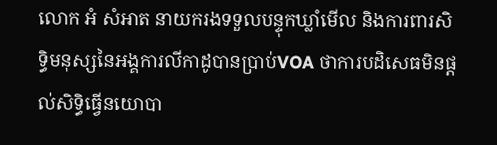លោក អំ សំអាត នាយករងទទួលបន្ទុកឃ្លាំមើល និងការពារសិទ្ធិមនុស្សនៃអង្គការលីកាដូបានប្រាប់VOA ថាការបដិសេធមិនផ្តល់សិទ្ធិធ្វើនយោបា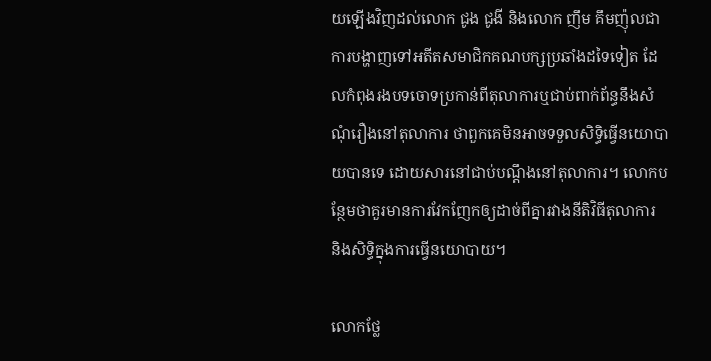យឡើងវិញដល់លោក ជូង ជូងី និងលោក ញឹម គឹមញ៉ុលជាការបង្ហាញទៅអតីតសមាជិកគណបក្សប្រឆាំងដទៃទៀត ដែលកំពុងរងបទចោទប្រកាន់ពីតុលាការឬជាប់ពាក់ព័ន្ធនឹងសំណុំរឿងនៅតុលាការ ថាពួកគេមិនអាចទទួលសិទ្ធិធ្វើនយោបាយបានទេ ដោយសារនៅជាប់បណ្តឹងនៅតុលាការ។ លោកបន្ថែមថាគួរមានការវែកញែកឲ្យដាច់ពីគ្នារវាងនីតិវិធីតុលាការ និងសិទ្ធិក្នុងការធ្វើនយោបាយ។

លោកថ្លែ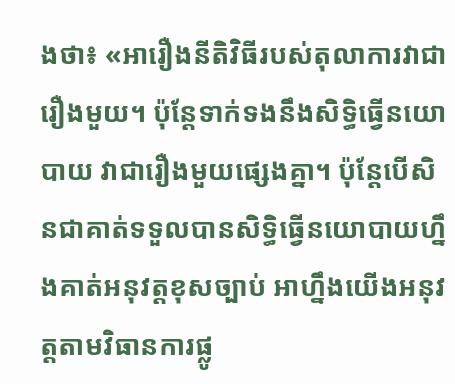ងថា៖ «អារឿងនីតិវិធីរបស់តុលាការវាជារឿងមួយ។ ប៉ុន្តែទាក់ទងនឹងសិទ្ធិធ្វើនយោបាយ វាជារឿងមួយផ្សេងគ្នា។ ប៉ុន្តែបើសិនជាគាត់ទទួលបានសិទ្ធិធ្វើនយោបាយហ្នឹងគាត់អនុវត្តខុសច្បាប់ អាហ្នឹងយើងអនុវត្តតាមវិធានការផ្លូ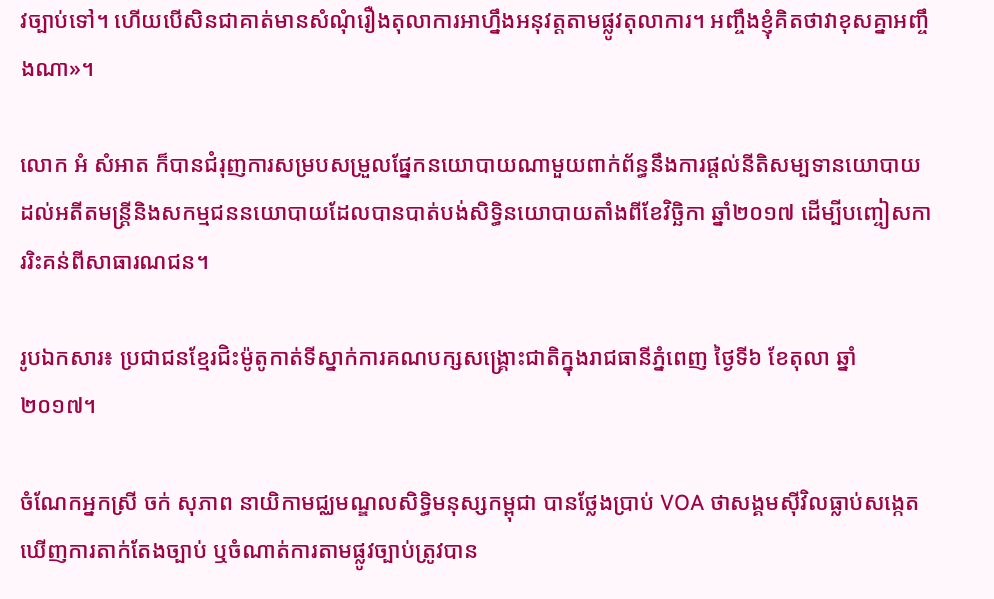វច្បាប់ទៅ។ ហើយបើសិនជាគាត់មានសំណុំរឿងតុលាការអាហ្នឹងអនុវត្តតាមផ្លូវតុលាការ។ អញ្ចឹងខ្ញុំគិតថាវាខុសគ្នាអញ្ចឹងណា»។

លោក អំ សំអាត ក៏បានជំរុញការសម្របសម្រួលផ្នែកនយោបាយណាមួយពាក់ព័ន្ធនឹងការផ្តល់នីតិសម្បទានយោបាយដល់អតីតមន្រ្តីនិងសកម្មជននយោបាយដែលបានបាត់បង់សិទ្ធិនយោបាយតាំងពីខែវិច្ឆិកា ឆ្នាំ២០១៧ ដើម្បីបញ្ចៀសការរិះគន់ពីសាធារណជន។

រូបឯកសារ៖ ប្រជាជនខ្មែរជិះម៉ូតូកាត់ទីស្នាក់ការគណបក្សសង្គ្រោះជាតិក្នុងរាជធានីភ្នំពេញ ថ្ងៃទី៦ ខែតុលា ឆ្នាំ២០១៧។

ចំណែកអ្នកស្រី ចក់ សុភាព នាយិកាមជ្ឈមណ្ឌលសិទ្ធិមនុស្សកម្ពុជា បានថ្លែងប្រាប់ VOA ថាសង្គមស៊ីវិលធ្លាប់សង្កេតឃើញការតាក់តែងច្បាប់ ឬចំណាត់ការតាមផ្លូវច្បាប់ត្រូវបាន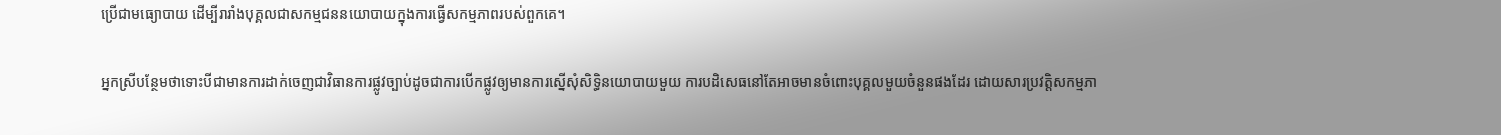ប្រើជាមធ្យោបាយ ដើម្បីរារាំងបុគ្គលជាសកម្មជននយោបាយក្នុងការធ្វើសកម្មភាពរបស់ពួកគេ។

អ្នកស្រីបន្ថែមថាទោះបីជាមានការដាក់ចេញជាវិធានការផ្លូវច្បាប់ដូចជាការបើកផ្លូវឲ្យមានការស្នើសុំសិទ្ធិនយោបាយមួយ ការបដិសេធនៅតែអាចមានចំពោះបុគ្គលមួយចំនួនផងដែរ ដោយសារប្រវតិ្តសកម្មភា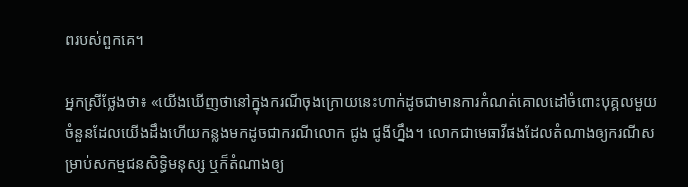ពរបស់ពួកគេ។

អ្នកស្រីថ្លែងថា៖ «យើងឃើញថានៅក្នុងករណីចុងក្រោយនេះហាក់ដូចជាមានការកំណត់គោលដៅចំពោះបុគ្គលមួយចំនួនដែលយើងដឹងហើយកន្លងមកដូចជាករណីលោក ជូង ជូងីហ្នឹង។ លោកជាមេធាវីផងដែលតំណាងឲ្យករណីសម្រាប់សកម្មជនសិទ្ធិមនុស្ស ឬក៏តំណាងឲ្យ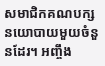សមាជិកគណបក្សនយោបាយមួយចំនួនដែរ។ អញ្ចឹង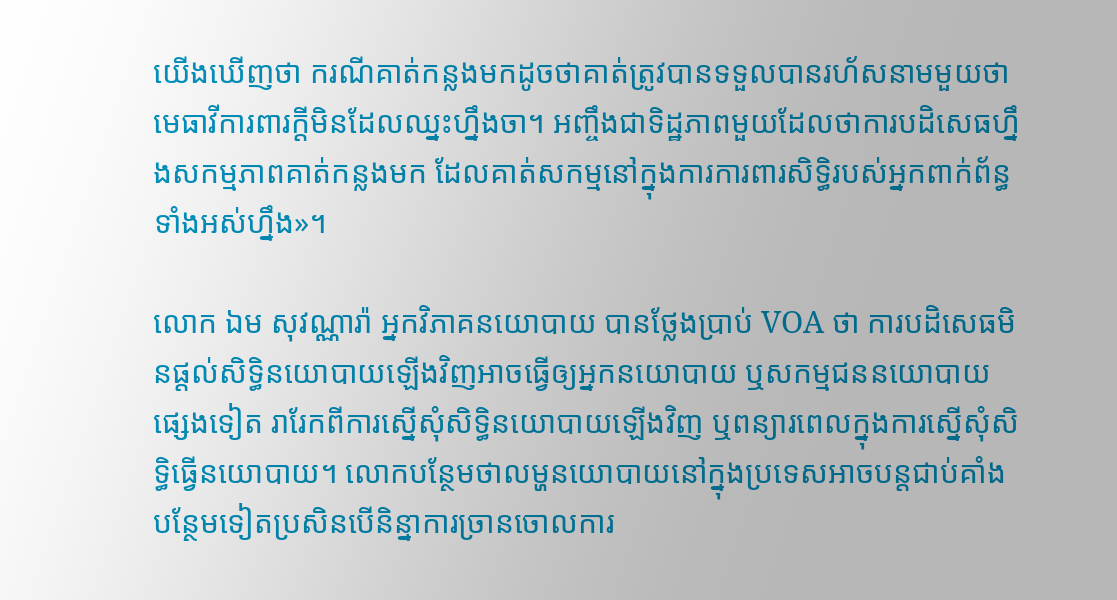យើងឃើញថា ករណីគាត់កន្លងមកដូចថាគាត់ត្រូវបានទទួលបានរហ័សនាមមួយថាមេធាវីការពារក្តីមិនដែលឈ្នះហ្នឹងចា។ អញ្ចឹងជាទិដ្ឋភាពមួយដែលថាការបដិសេធហ្នឹងសកម្មភាពគាត់កន្លងមក ដែលគាត់សកម្មនៅក្នុងការការពារសិទ្ធិរបស់អ្នកពាក់ព័ន្ធទាំងអស់ហ្នឹង»។

លោក ឯម សុវណ្ណារ៉ា អ្នកវិភាគនយោបាយ បានថ្លែងប្រាប់ VOA ថា ការបដិសេធមិនផ្តល់សិទ្ធិនយោបាយឡើងវិញអាចធ្វើឲ្យអ្នកនយោបាយ ឬសកម្មជននយោបាយផ្សេងទៀត រារែកពីការស្នើសុំសិទ្ធិនយោបាយឡើងវិញ ឬពន្យារពេលក្នុងការស្នើសុំសិទ្ធិធ្វើនយោបាយ។ លោកបន្ថែមថាលម្ហនយោបាយនៅក្នុងប្រទេសអាចបន្តជាប់គាំងបន្ថែមទៀតប្រសិនបើនិន្នាការច្រានចោលការ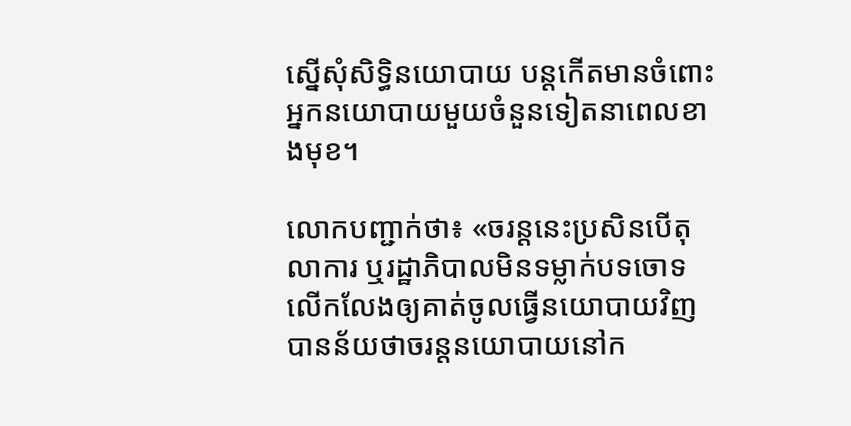ស្នើសុំសិទ្ធិនយោបាយ បន្តកើតមានចំពោះអ្នកនយោបាយមួយចំនួនទៀតនាពេលខាងមុខ។

លោកបញ្ជាក់ថា៖ «ចរន្តនេះប្រសិនបើតុលាការ ឬរដ្ឋាភិបាលមិនទម្លាក់បទចោទ លើកលែងឲ្យគាត់ចូលធ្វើនយោបាយវិញ បានន័យថាចរន្តនយោបាយនៅក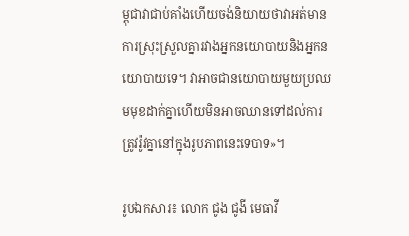ម្ពុជាវាជាប់គាំងហើយចង់និយាយថាវាអត់មានការស្រុះស្រួលគ្នារវាងអ្នកនយោបាយនិងអ្នកនយោបាយទេ។ វាអាចជានយោបាយមួយប្រឈមមុខដាក់គ្នាហើយមិនអាចឈានទៅដល់ការត្រូវរ៉ូវគ្នានៅក្នុងរូបភាពនេះទេបាទ»។

រូបឯកសារ៖ លោក ជូង ជូងី មេធាវី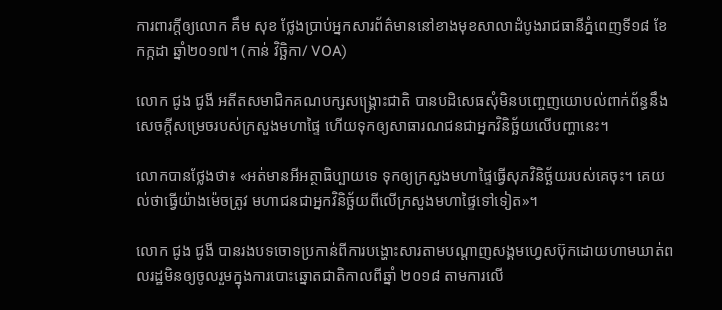ការពារក្តីឲ្យលោក គឹម សុខ ថ្លែងប្រាប់អ្នកសារព័ត៌មាននៅខាងមុខសាលាដំបូងរាជធានីភ្នំពេញទី១៨ ខែកក្កដា ឆ្នាំ២០១៧។ (កាន់ វិច្ឆិកា/ VOA)

លោក ជូង ជូងី អតីតសមាជិកគណបក្សសង្រ្គោះជាតិ បានបដិសេធសុំមិនបញ្ចេញយោបល់ពាក់ព័ន្ធនឹងសេចក្តីសម្រេចរបស់ក្រសួងមហាផ្ទៃ ហើយទុកឲ្យសាធារណជនជាអ្នកវិនិច្ឆ័យលើបញ្ហានេះ។

លោកបានថ្លែងថា៖ «អត់មានអីអត្ថាធិប្បាយទេ ទុកឲ្យក្រសួងមហាផ្ទៃធ្វើសុភវិនិច្ឆ័យរបស់គេចុះ។ គេយល់ថាធ្វើយ៉ាងម៉េចត្រូវ មហាជនជាអ្នកវិនិច្ឆ័យពីលើក្រសួងមហាផ្ទៃទៅទៀត»។

លោក ជូង ជូងី បានរងបទចោទប្រកាន់ពីការបង្ហោះសារតាមបណ្តាញសង្គមហ្វេសប៊ុកដោយហាមឃាត់ពលរដ្ឋមិនឲ្យចូលរួមក្នុងការបោះឆ្នោតជាតិកាលពីឆ្នាំ ២០១៨ តាមការលើ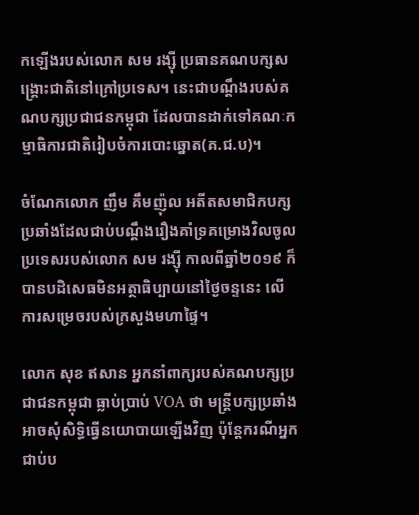កឡើងរបស់លោក សម រង្ស៊ី ប្រធានគណបក្សសង្រ្គោះជាតិនៅក្រៅប្រទេស។ នេះជាបណ្តឹងរបស់គណបក្សប្រជាជនកម្ពុជា ដែលបានដាក់ទៅគណៈកម្មាធិការជាតិរៀបចំការបោះឆ្នោត(គ.ជ.ប)។

ចំណែកលោក ញឹម គឹមញ៉ុល អតីតសមាជិកបក្សប្រឆាំងដែលជាប់បណ្តឹងរឿងគាំទ្រគម្រោងវិលចូលប្រទេសរបស់លោក សម រង្ស៊ី កាលពីឆ្នាំ២០១៩ ក៏បានបដិសេធមិនអត្ថាធិប្បាយនៅថ្ងៃចន្ទនេះ លើការសម្រេចរបស់ក្រសួងមហាផ្ទៃ។

លោក សុខ ឥសាន អ្នកនាំពាក្យរបស់គណបក្សប្រជាជនកម្ពុជា ធ្លាប់ប្រាប់ VOA ថា មន្រ្តីបក្សប្រឆាំងអាចសុំសិទ្ធិធ្វើនយោបាយឡើងវិញ ប៉ុន្តែករណីអ្នកជាប់ប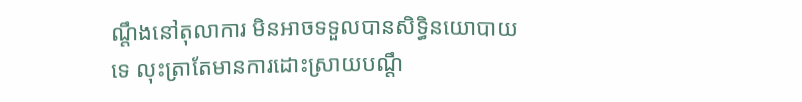ណ្តឹងនៅតុលាការ មិនអាចទទួលបានសិទ្ធិនយោបាយទេ លុះត្រាតែមានការដោះស្រាយបណ្តឹ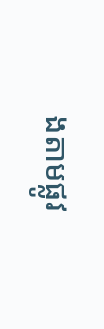ងតាមផ្លូវ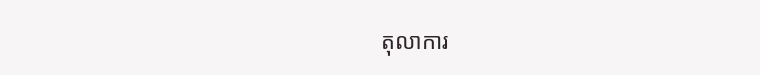តុលាការ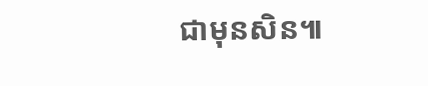ជាមុនសិន៕